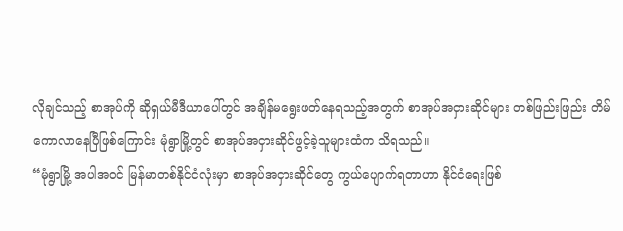လိုချင်သည့် စာအုပ်ကို ဆိုရှယ်မီဒီယာပေါ်တွင် အချိန်မရွေးဖတ်နေရသည့်အတွက် စာအုပ်အငှားဆိုင်များ တစ်ဖြည်းဖြည်း တိမ်ကောလာနေပြီဖြစ်ကြောင်း မုံရွာမြို့တွင် စာအုပ်အငှားဆိုင်ဖွင့်ခဲ့သူများထံက သိရသည်။
“မုံရွာမြို့ အပါအဝင် မြန်မာတစ်နိုင်ငံလုံးမှာ စာအုပ်အငှားဆိုင်တွေ ကွယ်ပျောက်ရတာဟာ နိုင်ငံရေးဖြစ်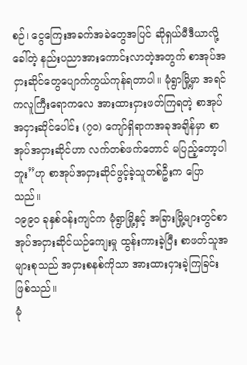စဉ်၊ ငွေကြေးအခက်အခဲတွေအပြင် ဆိုရှယ်မီဒီယာလို့ခေါ်တဲ့ နည်းပညာအားကောင်းလာတဲ့အတွက် စာအုပ်အငှားဆိုင်တွေပျောက်ကွယ်ကုန်ရတာပါ။ မုံရွာမြို့မှာ အရင်ကလူကြီးရောကလေ အားထားငှားဖတ်ကြရတဲ့ စာအုပ်အငှားဆိုင်ပေါင်း (၇၀) ကျော်ရှိရာကအခုအချိန်မှာ စာအုပ်အငှားဆိုင်ဟာ လက်တစ်ဖက်တောင် မပြည့်တော့ပါဘူး”ဟု စာအုပ်အငှားဆိုင်ဖွင့်ခဲ့သူတစ်ဦးက ပြောသည်။
၁၉၉၀ ခုနှစ်ဝန်းကျင်က မုံရွာမြို့နှင့် အခြားမြို့များတွင်စာအုပ်အငှားဆိုင်ယဉ်ကျေးမှု ထွန်းကားခဲ့ပြီး စာဖတ်သူအများစုသည် အငှားစနစ်ကိုသာ အားထားငှားခဲ့ကြခြင်းဖြစ်သည်။
မုံ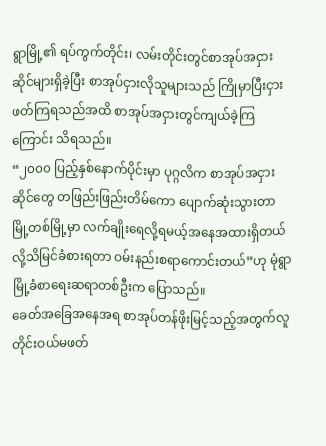ရွာမြို့၏ ရပ်ကွက်တိုင်း၊ လမ်းတိုင်းတွင်စာအုပ်အငှားဆိုင်များရှိခဲ့ပြီး စာအုပ်ငှားလိုသူများသည် ကြိုမှာပြီးငှားဖတ်ကြရသည်အထိ စာအုပ်အငှားတွင်ကျယ်ခဲ့ကြကြောင်း သိရသည်။
“၂၀၀၀ ပြည့်နှစ်နောက်ပိုင်းမှာ ပုဂ္ဂလိက စာအုပ်အငှားဆိုင်တွေ တဖြည်းဖြည်းတိမ်ကော ပျောက်ဆုံးသွားတာ မြို့တစ်မြို့မှာ လက်ချိုးရေလို့ရမယ့်အနေအထားရှိတယ်လို့သိမြင်ခံစားရတာ ဝမ်းနည်းစရာကောင်းတယ်”ဟု မုံရွာမြို့ခံစာရေးဆရာတစ်ဦးက ပြောသည်။
ခေတ်အခြေအနေအရ စာအုပ်တန်ဖိုးမြင့်သည့်အတွက်လူတိုင်းဝယ်မဖတ်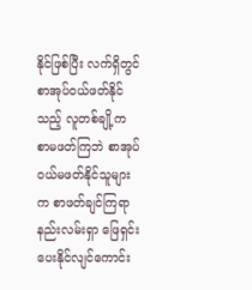နိုင်ဖြစ်ပြီး လက်ရှိတွင် စာအုပ်ဝယ်ဖတ်နိုင်သည့် လူတစ်ချို့က စာမဖတ်ကြဘဲ စာအုပ်ဝယ်မဖတ်နိုင်သူများက စာဖတ်ချင်ကြရာ နည်းလမ်းရှာ ဖြေရှင်းပေးနိုင်လျင်ကောင်း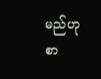မည်ဟု စာ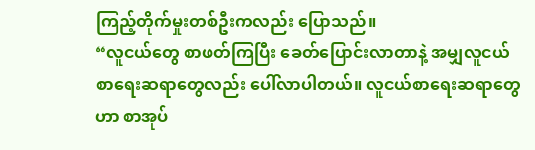ကြည့်တိုက်မှုးတစ်ဦးကလည်း ပြောသည်။
“လူငယ်တွေ စာဖတ်ကြပြီး ခေတ်ပြောင်းလာတာနဲ့ အမျှလူငယ်စာရေးဆရာတွေလည်း ပေါ်လာပါတယ်။ လူငယ်စာရေးဆရာတွေဟာ စာအုပ်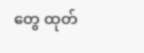တွေ ထုတ်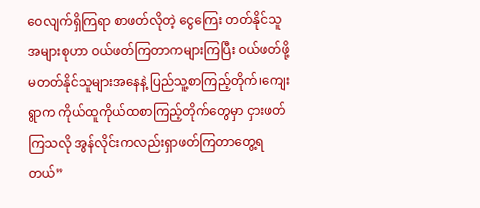ဝေလျက်ရှိကြရာ စာဖတ်လိုတဲ့ ငွေကြေး တတ်နိုင်သူအများစုဟာ ဝယ်ဖတ်ကြတာကများကြပြီး ဝယ်ဖတ်ဖို့ မတတ်နိုင်သူများအနေနဲ့ ပြည်သူ့စာကြည့်တိုက်၊ကျေးရွာက ကိုယ်ထူကိုယ်ထစာကြည့်တိုက်တွေမှာ ငှားဖတ်ကြသလို အွန်လိုင်းကလည်းရှာဖတ်ကြတာတွေ့ရတယ်”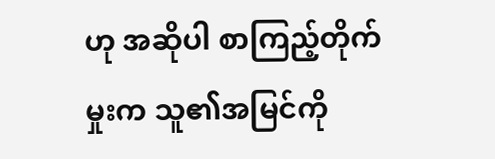ဟု အဆိုပါ စာကြည့်တိုက်မှုးက သူ၏အမြင်ကို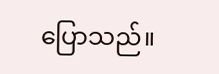ပြောသည်။